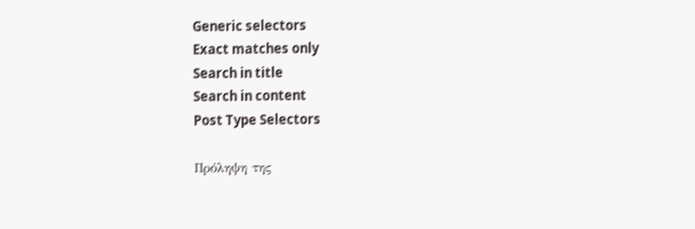Generic selectors
Exact matches only
Search in title
Search in content
Post Type Selectors

Πρόληψη της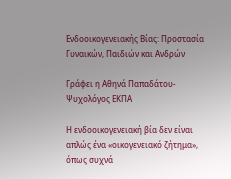Ενδοοικογενειακής Βίας: Προστασία Γυναικών, Παιδιών και Ανδρών

Γράφει η Αθηνά Παπαδάτου-  Ψυχολόγος ΕΚΠΑ

Η ενδοοικογενειακή βία δεν είναι απλώς ένα «οικογενειακό ζήτημα», όπως συχνά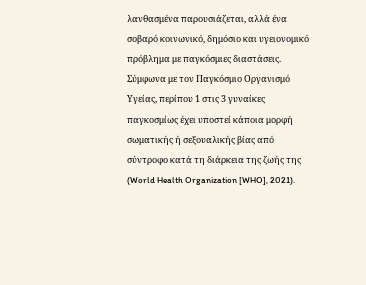λανθασμένα παρουσιάζεται, αλλά ένα σοβαρό κοινωνικό, δημόσιο και υγειονομικό πρόβλημα με παγκόσμιες διαστάσεις. Σύμφωνα με τον Παγκόσμιο Οργανισμό Υγείας, περίπου 1 στις 3 γυναίκες παγκοσμίως έχει υποστεί κάποια μορφή σωματικής ή σεξουαλικής βίας από σύντροφο κατά τη διάρκεια της ζωής της (World Health Organization [WHO], 2021).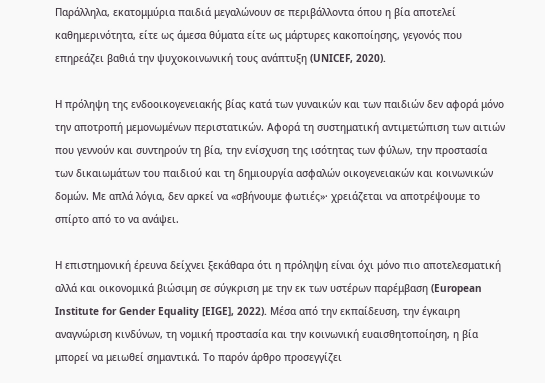Παράλληλα, εκατομμύρια παιδιά μεγαλώνουν σε περιβάλλοντα όπου η βία αποτελεί καθημερινότητα, είτε ως άμεσα θύματα είτε ως μάρτυρες κακοποίησης, γεγονός που επηρεάζει βαθιά την ψυχοκοινωνική τους ανάπτυξη (UNICEF, 2020).

Η πρόληψη της ενδοοικογενειακής βίας κατά των γυναικών και των παιδιών δεν αφορά μόνο την αποτροπή μεμονωμένων περιστατικών. Αφορά τη συστηματική αντιμετώπιση των αιτιών που γεννούν και συντηρούν τη βία, την ενίσχυση της ισότητας των φύλων, την προστασία των δικαιωμάτων του παιδιού και τη δημιουργία ασφαλών οικογενειακών και κοινωνικών δομών. Με απλά λόγια, δεν αρκεί να «σβήνουμε φωτιές»· χρειάζεται να αποτρέψουμε το σπίρτο από το να ανάψει.

Η επιστημονική έρευνα δείχνει ξεκάθαρα ότι η πρόληψη είναι όχι μόνο πιο αποτελεσματική αλλά και οικονομικά βιώσιμη σε σύγκριση με την εκ των υστέρων παρέμβαση (European Institute for Gender Equality [EIGE], 2022). Μέσα από την εκπαίδευση, την έγκαιρη αναγνώριση κινδύνων, τη νομική προστασία και την κοινωνική ευαισθητοποίηση, η βία μπορεί να μειωθεί σημαντικά. Το παρόν άρθρο προσεγγίζει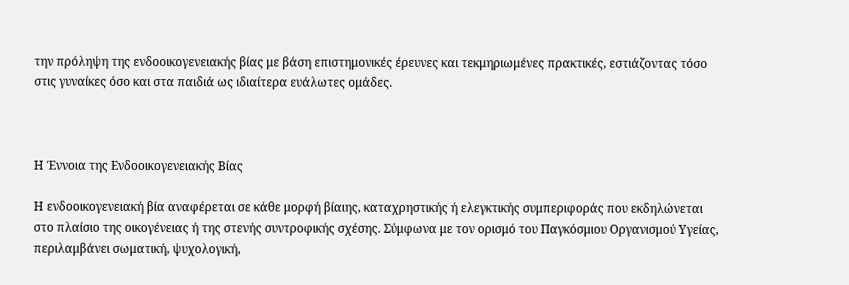την πρόληψη της ενδοοικογενειακής βίας με βάση επιστημονικές έρευνες και τεκμηριωμένες πρακτικές, εστιάζοντας τόσο στις γυναίκες όσο και στα παιδιά ως ιδιαίτερα ευάλωτες ομάδες.



Η Έννοια της Ενδοοικογενειακής Βίας

Η ενδοοικογενειακή βία αναφέρεται σε κάθε μορφή βίαιης, καταχρηστικής ή ελεγκτικής συμπεριφοράς που εκδηλώνεται στο πλαίσιο της οικογένειας ή της στενής συντροφικής σχέσης. Σύμφωνα με τον ορισμό του Παγκόσμιου Οργανισμού Υγείας, περιλαμβάνει σωματική, ψυχολογική,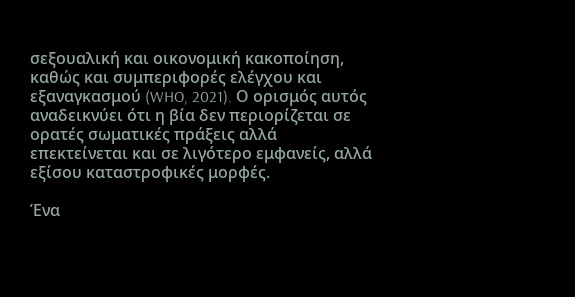σεξουαλική και οικονομική κακοποίηση, καθώς και συμπεριφορές ελέγχου και εξαναγκασμού (WHO, 2021). Ο ορισμός αυτός αναδεικνύει ότι η βία δεν περιορίζεται σε ορατές σωματικές πράξεις αλλά επεκτείνεται και σε λιγότερο εμφανείς, αλλά εξίσου καταστροφικές μορφές.

Ένα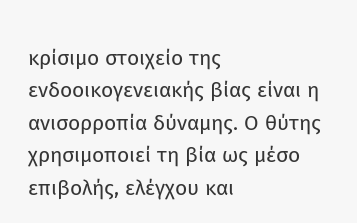κρίσιμο στοιχείο της ενδοοικογενειακής βίας είναι η ανισορροπία δύναμης. Ο θύτης χρησιμοποιεί τη βία ως μέσο επιβολής, ελέγχου και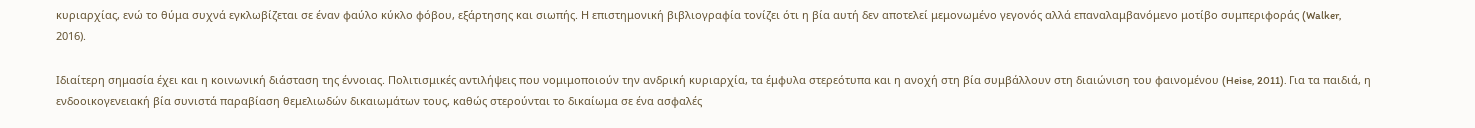κυριαρχίας, ενώ το θύμα συχνά εγκλωβίζεται σε έναν φαύλο κύκλο φόβου, εξάρτησης και σιωπής. Η επιστημονική βιβλιογραφία τονίζει ότι η βία αυτή δεν αποτελεί μεμονωμένο γεγονός αλλά επαναλαμβανόμενο μοτίβο συμπεριφοράς (Walker, 2016).

Ιδιαίτερη σημασία έχει και η κοινωνική διάσταση της έννοιας. Πολιτισμικές αντιλήψεις που νομιμοποιούν την ανδρική κυριαρχία, τα έμφυλα στερεότυπα και η ανοχή στη βία συμβάλλουν στη διαιώνιση του φαινομένου (Heise, 2011). Για τα παιδιά, η ενδοοικογενειακή βία συνιστά παραβίαση θεμελιωδών δικαιωμάτων τους, καθώς στερούνται το δικαίωμα σε ένα ασφαλές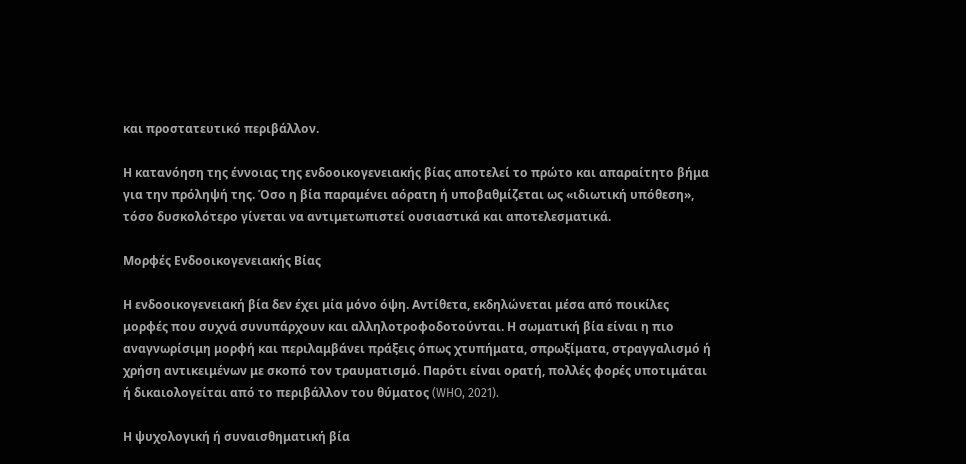και προστατευτικό περιβάλλον.

Η κατανόηση της έννοιας της ενδοοικογενειακής βίας αποτελεί το πρώτο και απαραίτητο βήμα για την πρόληψή της. Όσο η βία παραμένει αόρατη ή υποβαθμίζεται ως «ιδιωτική υπόθεση», τόσο δυσκολότερο γίνεται να αντιμετωπιστεί ουσιαστικά και αποτελεσματικά.

Μορφές Ενδοοικογενειακής Βίας

Η ενδοοικογενειακή βία δεν έχει μία μόνο όψη. Αντίθετα, εκδηλώνεται μέσα από ποικίλες μορφές που συχνά συνυπάρχουν και αλληλοτροφοδοτούνται. Η σωματική βία είναι η πιο αναγνωρίσιμη μορφή και περιλαμβάνει πράξεις όπως χτυπήματα, σπρωξίματα, στραγγαλισμό ή χρήση αντικειμένων με σκοπό τον τραυματισμό. Παρότι είναι ορατή, πολλές φορές υποτιμάται ή δικαιολογείται από το περιβάλλον του θύματος (WHO, 2021).

Η ψυχολογική ή συναισθηματική βία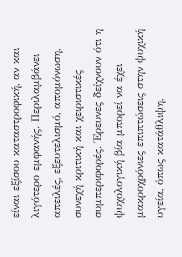είναι εξίσου καταστροφική, αν και λιγότερο εμφανής. Περιλαμβάνει απειλές, εξευτελισμό, απομόνωση, συνεχή κριτική και χειριστικές συμπεριφορές. Έρευνες δείχνουν ότι η ψυχολογική βία μπορεί να έχει μακροχρόνιες επιπτώσεις στην ψυχική υγεία, όπως κατάθλιψη,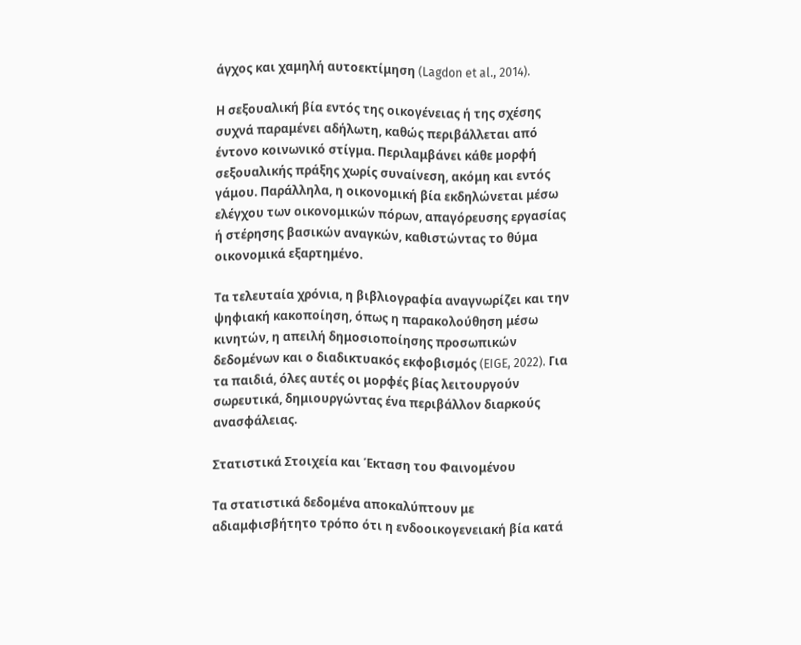άγχος και χαμηλή αυτοεκτίμηση (Lagdon et al., 2014).

Η σεξουαλική βία εντός της οικογένειας ή της σχέσης συχνά παραμένει αδήλωτη, καθώς περιβάλλεται από έντονο κοινωνικό στίγμα. Περιλαμβάνει κάθε μορφή σεξουαλικής πράξης χωρίς συναίνεση, ακόμη και εντός γάμου. Παράλληλα, η οικονομική βία εκδηλώνεται μέσω ελέγχου των οικονομικών πόρων, απαγόρευσης εργασίας ή στέρησης βασικών αναγκών, καθιστώντας το θύμα οικονομικά εξαρτημένο.

Τα τελευταία χρόνια, η βιβλιογραφία αναγνωρίζει και την ψηφιακή κακοποίηση, όπως η παρακολούθηση μέσω κινητών, η απειλή δημοσιοποίησης προσωπικών δεδομένων και ο διαδικτυακός εκφοβισμός (EIGE, 2022). Για τα παιδιά, όλες αυτές οι μορφές βίας λειτουργούν σωρευτικά, δημιουργώντας ένα περιβάλλον διαρκούς ανασφάλειας.

Στατιστικά Στοιχεία και Έκταση του Φαινομένου

Τα στατιστικά δεδομένα αποκαλύπτουν με αδιαμφισβήτητο τρόπο ότι η ενδοοικογενειακή βία κατά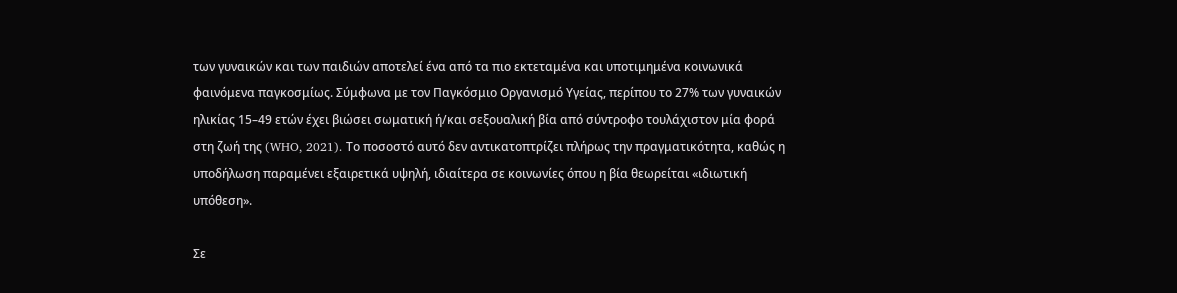των γυναικών και των παιδιών αποτελεί ένα από τα πιο εκτεταμένα και υποτιμημένα κοινωνικά φαινόμενα παγκοσμίως. Σύμφωνα με τον Παγκόσμιο Οργανισμό Υγείας, περίπου το 27% των γυναικών ηλικίας 15–49 ετών έχει βιώσει σωματική ή/και σεξουαλική βία από σύντροφο τουλάχιστον μία φορά στη ζωή της (WHO, 2021). Το ποσοστό αυτό δεν αντικατοπτρίζει πλήρως την πραγματικότητα, καθώς η υποδήλωση παραμένει εξαιρετικά υψηλή, ιδιαίτερα σε κοινωνίες όπου η βία θεωρείται «ιδιωτική υπόθεση».

Σε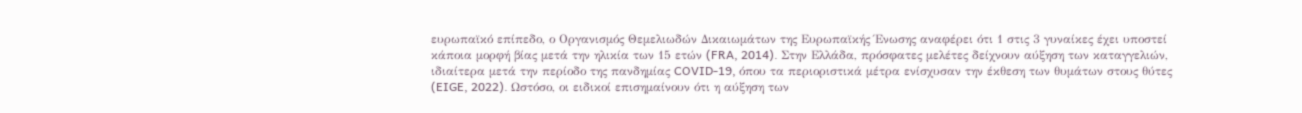ευρωπαϊκό επίπεδο, ο Οργανισμός Θεμελιωδών Δικαιωμάτων της Ευρωπαϊκής Ένωσης αναφέρει ότι 1 στις 3 γυναίκες έχει υποστεί κάποια μορφή βίας μετά την ηλικία των 15 ετών (FRA, 2014). Στην Ελλάδα, πρόσφατες μελέτες δείχνουν αύξηση των καταγγελιών, ιδιαίτερα μετά την περίοδο της πανδημίας COVID-19, όπου τα περιοριστικά μέτρα ενίσχυσαν την έκθεση των θυμάτων στους θύτες (EIGE, 2022). Ωστόσο, οι ειδικοί επισημαίνουν ότι η αύξηση των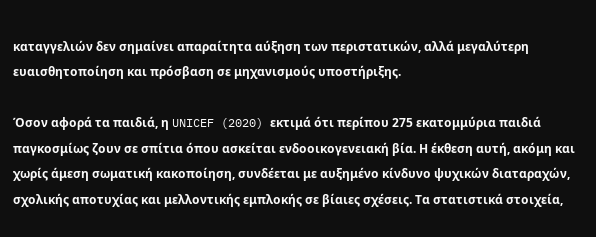καταγγελιών δεν σημαίνει απαραίτητα αύξηση των περιστατικών, αλλά μεγαλύτερη ευαισθητοποίηση και πρόσβαση σε μηχανισμούς υποστήριξης.

Όσον αφορά τα παιδιά, η UNICEF (2020) εκτιμά ότι περίπου 275 εκατομμύρια παιδιά παγκοσμίως ζουν σε σπίτια όπου ασκείται ενδοοικογενειακή βία. Η έκθεση αυτή, ακόμη και χωρίς άμεση σωματική κακοποίηση, συνδέεται με αυξημένο κίνδυνο ψυχικών διαταραχών, σχολικής αποτυχίας και μελλοντικής εμπλοκής σε βίαιες σχέσεις. Τα στατιστικά στοιχεία,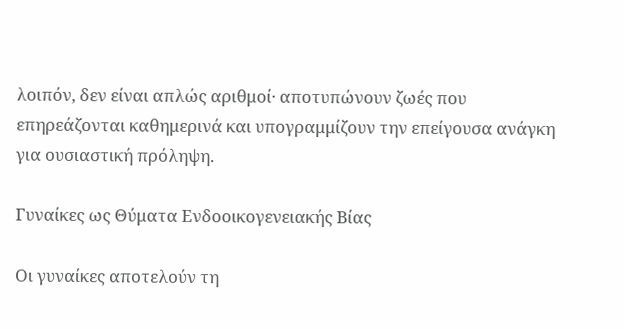λοιπόν, δεν είναι απλώς αριθμοί· αποτυπώνουν ζωές που επηρεάζονται καθημερινά και υπογραμμίζουν την επείγουσα ανάγκη για ουσιαστική πρόληψη.

Γυναίκες ως Θύματα Ενδοοικογενειακής Βίας

Οι γυναίκες αποτελούν τη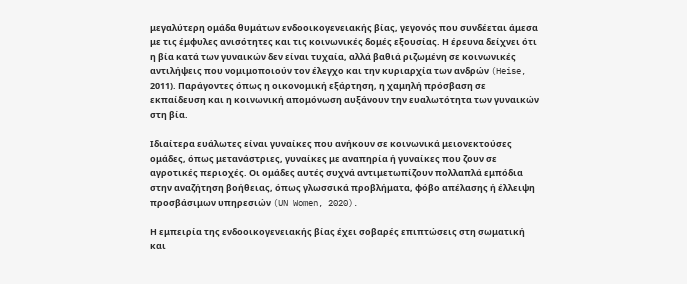μεγαλύτερη ομάδα θυμάτων ενδοοικογενειακής βίας, γεγονός που συνδέεται άμεσα με τις έμφυλες ανισότητες και τις κοινωνικές δομές εξουσίας. Η έρευνα δείχνει ότι η βία κατά των γυναικών δεν είναι τυχαία, αλλά βαθιά ριζωμένη σε κοινωνικές αντιλήψεις που νομιμοποιούν τον έλεγχο και την κυριαρχία των ανδρών (Heise, 2011). Παράγοντες όπως η οικονομική εξάρτηση, η χαμηλή πρόσβαση σε εκπαίδευση και η κοινωνική απομόνωση αυξάνουν την ευαλωτότητα των γυναικών στη βία.

Ιδιαίτερα ευάλωτες είναι γυναίκες που ανήκουν σε κοινωνικά μειονεκτούσες ομάδες, όπως μετανάστριες, γυναίκες με αναπηρία ή γυναίκες που ζουν σε αγροτικές περιοχές. Οι ομάδες αυτές συχνά αντιμετωπίζουν πολλαπλά εμπόδια στην αναζήτηση βοήθειας, όπως γλωσσικά προβλήματα, φόβο απέλασης ή έλλειψη προσβάσιμων υπηρεσιών (UN Women, 2020).

Η εμπειρία της ενδοοικογενειακής βίας έχει σοβαρές επιπτώσεις στη σωματική και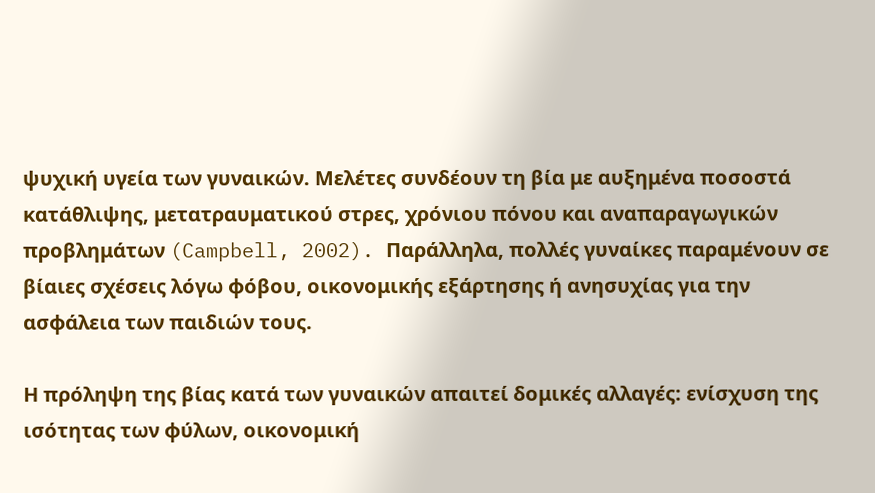ψυχική υγεία των γυναικών. Μελέτες συνδέουν τη βία με αυξημένα ποσοστά κατάθλιψης, μετατραυματικού στρες, χρόνιου πόνου και αναπαραγωγικών προβλημάτων (Campbell, 2002). Παράλληλα, πολλές γυναίκες παραμένουν σε βίαιες σχέσεις λόγω φόβου, οικονομικής εξάρτησης ή ανησυχίας για την ασφάλεια των παιδιών τους.

Η πρόληψη της βίας κατά των γυναικών απαιτεί δομικές αλλαγές: ενίσχυση της ισότητας των φύλων, οικονομική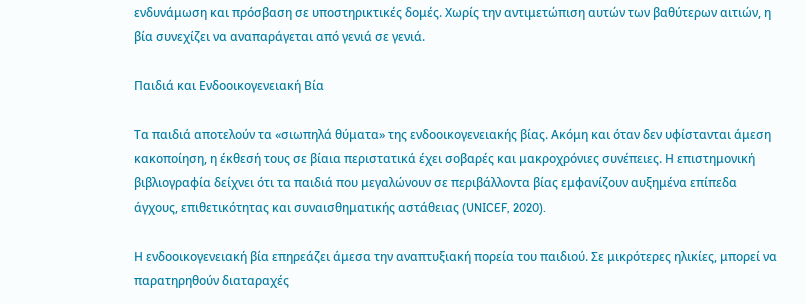ενδυνάμωση και πρόσβαση σε υποστηρικτικές δομές. Χωρίς την αντιμετώπιση αυτών των βαθύτερων αιτιών, η βία συνεχίζει να αναπαράγεται από γενιά σε γενιά.

Παιδιά και Ενδοοικογενειακή Βία

Τα παιδιά αποτελούν τα «σιωπηλά θύματα» της ενδοοικογενειακής βίας. Ακόμη και όταν δεν υφίστανται άμεση κακοποίηση, η έκθεσή τους σε βίαια περιστατικά έχει σοβαρές και μακροχρόνιες συνέπειες. Η επιστημονική βιβλιογραφία δείχνει ότι τα παιδιά που μεγαλώνουν σε περιβάλλοντα βίας εμφανίζουν αυξημένα επίπεδα άγχους, επιθετικότητας και συναισθηματικής αστάθειας (UNICEF, 2020).

Η ενδοοικογενειακή βία επηρεάζει άμεσα την αναπτυξιακή πορεία του παιδιού. Σε μικρότερες ηλικίες, μπορεί να παρατηρηθούν διαταραχές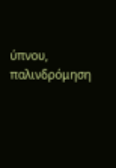ύπνου, παλινδρόμηση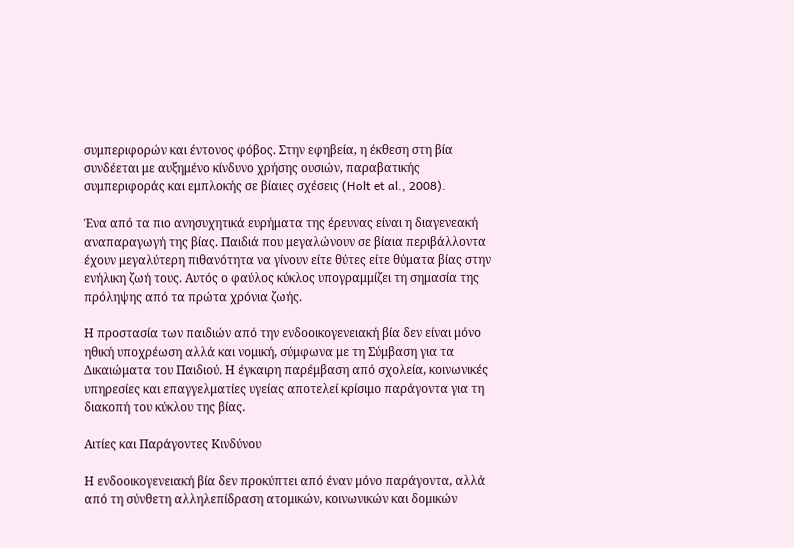συμπεριφορών και έντονος φόβος. Στην εφηβεία, η έκθεση στη βία συνδέεται με αυξημένο κίνδυνο χρήσης ουσιών, παραβατικής συμπεριφοράς και εμπλοκής σε βίαιες σχέσεις (Holt et al., 2008).

Ένα από τα πιο ανησυχητικά ευρήματα της έρευνας είναι η διαγενεακή αναπαραγωγή της βίας. Παιδιά που μεγαλώνουν σε βίαια περιβάλλοντα έχουν μεγαλύτερη πιθανότητα να γίνουν είτε θύτες είτε θύματα βίας στην ενήλικη ζωή τους. Αυτός ο φαύλος κύκλος υπογραμμίζει τη σημασία της πρόληψης από τα πρώτα χρόνια ζωής.

Η προστασία των παιδιών από την ενδοοικογενειακή βία δεν είναι μόνο ηθική υποχρέωση αλλά και νομική, σύμφωνα με τη Σύμβαση για τα Δικαιώματα του Παιδιού. Η έγκαιρη παρέμβαση από σχολεία, κοινωνικές υπηρεσίες και επαγγελματίες υγείας αποτελεί κρίσιμο παράγοντα για τη διακοπή του κύκλου της βίας.

Αιτίες και Παράγοντες Κινδύνου

Η ενδοοικογενειακή βία δεν προκύπτει από έναν μόνο παράγοντα, αλλά από τη σύνθετη αλληλεπίδραση ατομικών, κοινωνικών και δομικών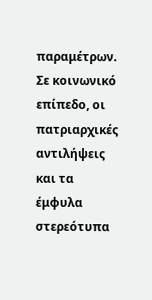παραμέτρων. Σε κοινωνικό επίπεδο, οι πατριαρχικές αντιλήψεις και τα έμφυλα στερεότυπα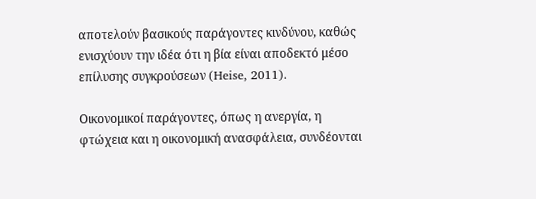αποτελούν βασικούς παράγοντες κινδύνου, καθώς ενισχύουν την ιδέα ότι η βία είναι αποδεκτό μέσο επίλυσης συγκρούσεων (Heise, 2011).

Οικονομικοί παράγοντες, όπως η ανεργία, η φτώχεια και η οικονομική ανασφάλεια, συνδέονται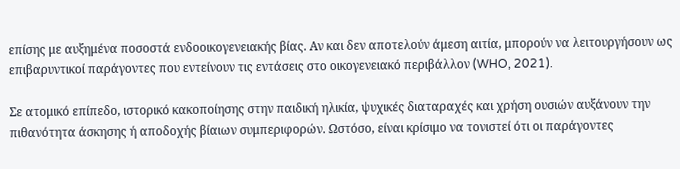επίσης με αυξημένα ποσοστά ενδοοικογενειακής βίας. Αν και δεν αποτελούν άμεση αιτία, μπορούν να λειτουργήσουν ως επιβαρυντικοί παράγοντες που εντείνουν τις εντάσεις στο οικογενειακό περιβάλλον (WHO, 2021).

Σε ατομικό επίπεδο, ιστορικό κακοποίησης στην παιδική ηλικία, ψυχικές διαταραχές και χρήση ουσιών αυξάνουν την πιθανότητα άσκησης ή αποδοχής βίαιων συμπεριφορών. Ωστόσο, είναι κρίσιμο να τονιστεί ότι οι παράγοντες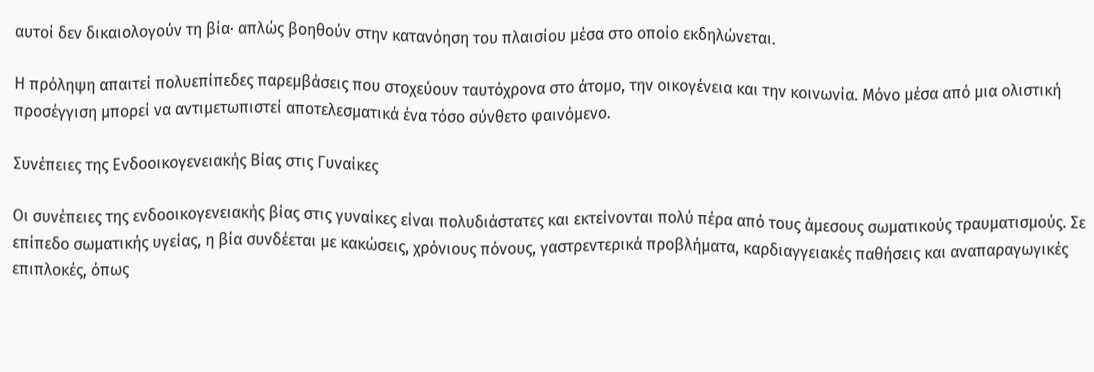αυτοί δεν δικαιολογούν τη βία· απλώς βοηθούν στην κατανόηση του πλαισίου μέσα στο οποίο εκδηλώνεται.

Η πρόληψη απαιτεί πολυεπίπεδες παρεμβάσεις που στοχεύουν ταυτόχρονα στο άτομο, την οικογένεια και την κοινωνία. Μόνο μέσα από μια ολιστική προσέγγιση μπορεί να αντιμετωπιστεί αποτελεσματικά ένα τόσο σύνθετο φαινόμενο.

Συνέπειες της Ενδοοικογενειακής Βίας στις Γυναίκες

Οι συνέπειες της ενδοοικογενειακής βίας στις γυναίκες είναι πολυδιάστατες και εκτείνονται πολύ πέρα από τους άμεσους σωματικούς τραυματισμούς. Σε επίπεδο σωματικής υγείας, η βία συνδέεται με κακώσεις, χρόνιους πόνους, γαστρεντερικά προβλήματα, καρδιαγγειακές παθήσεις και αναπαραγωγικές επιπλοκές, όπως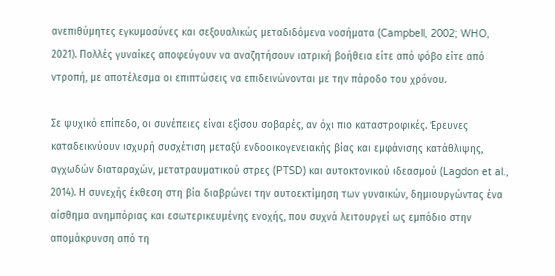ανεπιθύμητες εγκυμοσύνες και σεξουαλικώς μεταδιδόμενα νοσήματα (Campbell, 2002; WHO, 2021). Πολλές γυναίκες αποφεύγουν να αναζητήσουν ιατρική βοήθεια είτε από φόβο είτε από ντροπή, με αποτέλεσμα οι επιπτώσεις να επιδεινώνονται με την πάροδο του χρόνου.

Σε ψυχικό επίπεδο, οι συνέπειες είναι εξίσου σοβαρές, αν όχι πιο καταστροφικές. Έρευνες καταδεικνύουν ισχυρή συσχέτιση μεταξύ ενδοοικογενειακής βίας και εμφάνισης κατάθλιψης, αγχωδών διαταραχών, μετατραυματικού στρες (PTSD) και αυτοκτονικού ιδεασμού (Lagdon et al., 2014). Η συνεχής έκθεση στη βία διαβρώνει την αυτοεκτίμηση των γυναικών, δημιουργώντας ένα αίσθημα ανημπόριας και εσωτερικευμένης ενοχής, που συχνά λειτουργεί ως εμπόδιο στην απομάκρυνση από τη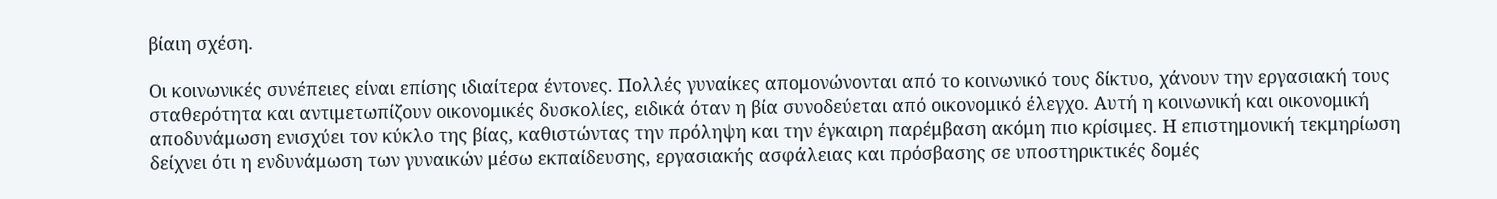βίαιη σχέση.

Οι κοινωνικές συνέπειες είναι επίσης ιδιαίτερα έντονες. Πολλές γυναίκες απομονώνονται από το κοινωνικό τους δίκτυο, χάνουν την εργασιακή τους σταθερότητα και αντιμετωπίζουν οικονομικές δυσκολίες, ειδικά όταν η βία συνοδεύεται από οικονομικό έλεγχο. Αυτή η κοινωνική και οικονομική αποδυνάμωση ενισχύει τον κύκλο της βίας, καθιστώντας την πρόληψη και την έγκαιρη παρέμβαση ακόμη πιο κρίσιμες. Η επιστημονική τεκμηρίωση δείχνει ότι η ενδυνάμωση των γυναικών μέσω εκπαίδευσης, εργασιακής ασφάλειας και πρόσβασης σε υποστηρικτικές δομές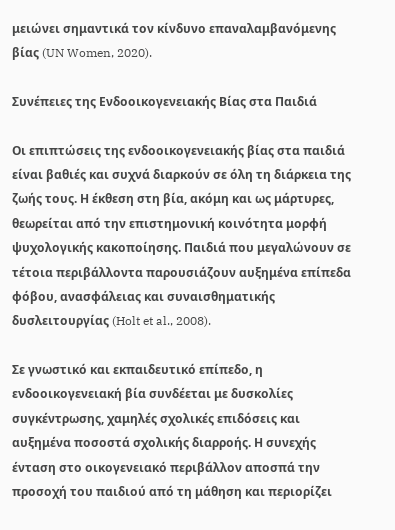μειώνει σημαντικά τον κίνδυνο επαναλαμβανόμενης βίας (UN Women, 2020).

Συνέπειες της Ενδοοικογενειακής Βίας στα Παιδιά

Οι επιπτώσεις της ενδοοικογενειακής βίας στα παιδιά είναι βαθιές και συχνά διαρκούν σε όλη τη διάρκεια της ζωής τους. Η έκθεση στη βία, ακόμη και ως μάρτυρες, θεωρείται από την επιστημονική κοινότητα μορφή ψυχολογικής κακοποίησης. Παιδιά που μεγαλώνουν σε τέτοια περιβάλλοντα παρουσιάζουν αυξημένα επίπεδα φόβου, ανασφάλειας και συναισθηματικής δυσλειτουργίας (Holt et al., 2008).

Σε γνωστικό και εκπαιδευτικό επίπεδο, η ενδοοικογενειακή βία συνδέεται με δυσκολίες συγκέντρωσης, χαμηλές σχολικές επιδόσεις και αυξημένα ποσοστά σχολικής διαρροής. Η συνεχής ένταση στο οικογενειακό περιβάλλον αποσπά την προσοχή του παιδιού από τη μάθηση και περιορίζει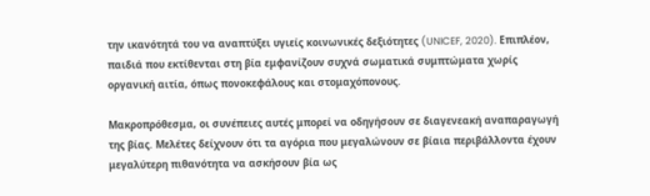την ικανότητά του να αναπτύξει υγιείς κοινωνικές δεξιότητες (UNICEF, 2020). Επιπλέον, παιδιά που εκτίθενται στη βία εμφανίζουν συχνά σωματικά συμπτώματα χωρίς οργανική αιτία, όπως πονοκεφάλους και στομαχόπονους.

Μακροπρόθεσμα, οι συνέπειες αυτές μπορεί να οδηγήσουν σε διαγενεακή αναπαραγωγή της βίας. Μελέτες δείχνουν ότι τα αγόρια που μεγαλώνουν σε βίαια περιβάλλοντα έχουν μεγαλύτερη πιθανότητα να ασκήσουν βία ως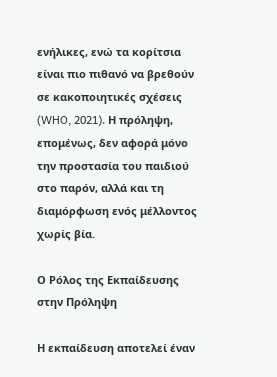ενήλικες, ενώ τα κορίτσια είναι πιο πιθανό να βρεθούν σε κακοποιητικές σχέσεις (WHO, 2021). Η πρόληψη, επομένως, δεν αφορά μόνο την προστασία του παιδιού στο παρόν, αλλά και τη διαμόρφωση ενός μέλλοντος χωρίς βία.

Ο Ρόλος της Εκπαίδευσης στην Πρόληψη

Η εκπαίδευση αποτελεί έναν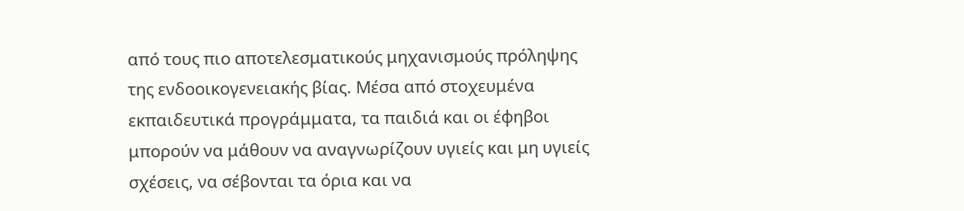από τους πιο αποτελεσματικούς μηχανισμούς πρόληψης της ενδοοικογενειακής βίας. Μέσα από στοχευμένα εκπαιδευτικά προγράμματα, τα παιδιά και οι έφηβοι μπορούν να μάθουν να αναγνωρίζουν υγιείς και μη υγιείς σχέσεις, να σέβονται τα όρια και να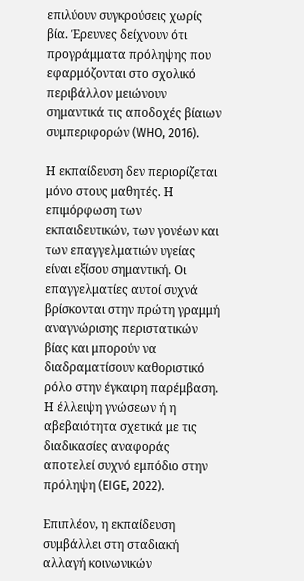επιλύουν συγκρούσεις χωρίς βία. Έρευνες δείχνουν ότι προγράμματα πρόληψης που εφαρμόζονται στο σχολικό περιβάλλον μειώνουν σημαντικά τις αποδοχές βίαιων συμπεριφορών (WHO, 2016).

Η εκπαίδευση δεν περιορίζεται μόνο στους μαθητές. Η επιμόρφωση των εκπαιδευτικών, των γονέων και των επαγγελματιών υγείας είναι εξίσου σημαντική. Οι επαγγελματίες αυτοί συχνά βρίσκονται στην πρώτη γραμμή αναγνώρισης περιστατικών βίας και μπορούν να διαδραματίσουν καθοριστικό ρόλο στην έγκαιρη παρέμβαση. Η έλλειψη γνώσεων ή η αβεβαιότητα σχετικά με τις διαδικασίες αναφοράς αποτελεί συχνό εμπόδιο στην πρόληψη (EIGE, 2022).

Επιπλέον, η εκπαίδευση συμβάλλει στη σταδιακή αλλαγή κοινωνικών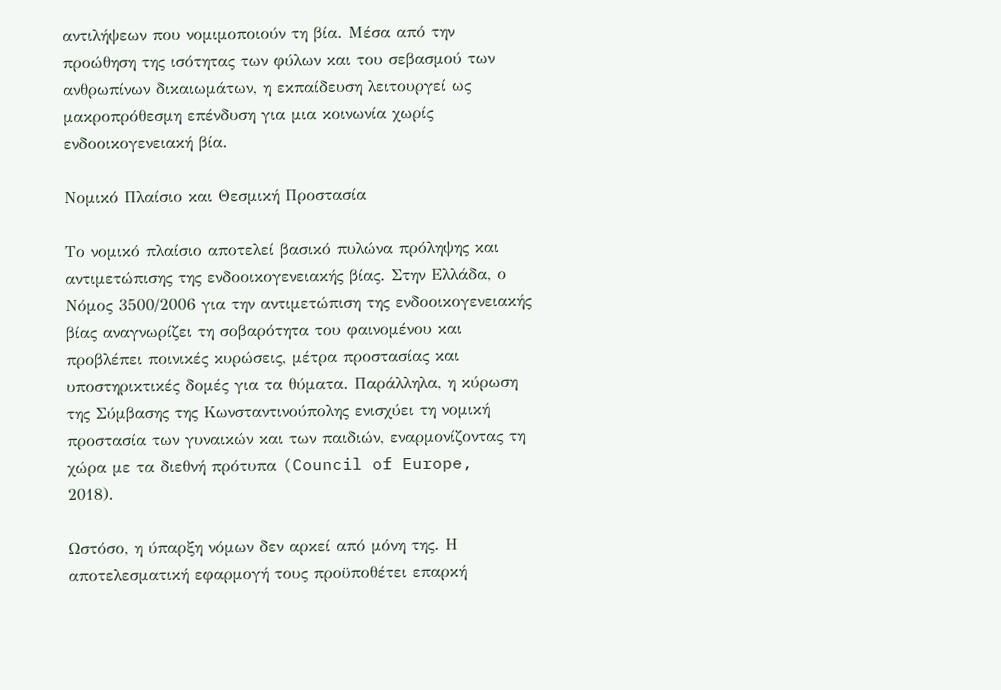αντιλήψεων που νομιμοποιούν τη βία. Μέσα από την προώθηση της ισότητας των φύλων και του σεβασμού των ανθρωπίνων δικαιωμάτων, η εκπαίδευση λειτουργεί ως μακροπρόθεσμη επένδυση για μια κοινωνία χωρίς ενδοοικογενειακή βία.

Νομικό Πλαίσιο και Θεσμική Προστασία

Το νομικό πλαίσιο αποτελεί βασικό πυλώνα πρόληψης και αντιμετώπισης της ενδοοικογενειακής βίας. Στην Ελλάδα, ο Νόμος 3500/2006 για την αντιμετώπιση της ενδοοικογενειακής βίας αναγνωρίζει τη σοβαρότητα του φαινομένου και προβλέπει ποινικές κυρώσεις, μέτρα προστασίας και υποστηρικτικές δομές για τα θύματα. Παράλληλα, η κύρωση της Σύμβασης της Κωνσταντινούπολης ενισχύει τη νομική προστασία των γυναικών και των παιδιών, εναρμονίζοντας τη χώρα με τα διεθνή πρότυπα (Council of Europe, 2018).

Ωστόσο, η ύπαρξη νόμων δεν αρκεί από μόνη της. Η αποτελεσματική εφαρμογή τους προϋποθέτει επαρκή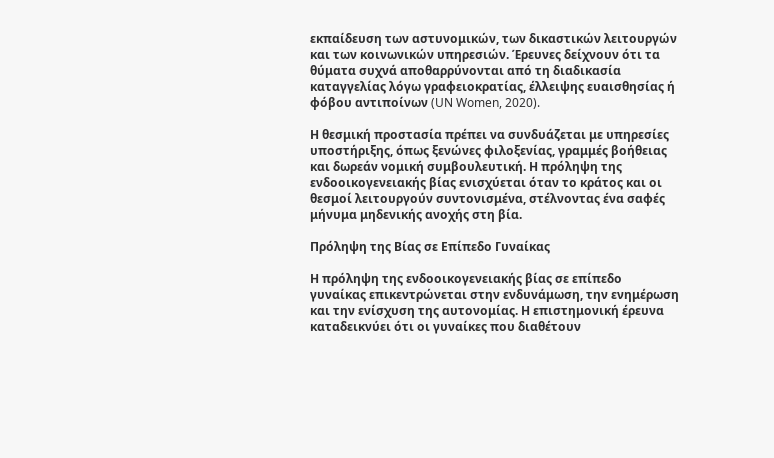εκπαίδευση των αστυνομικών, των δικαστικών λειτουργών και των κοινωνικών υπηρεσιών. Έρευνες δείχνουν ότι τα θύματα συχνά αποθαρρύνονται από τη διαδικασία καταγγελίας λόγω γραφειοκρατίας, έλλειψης ευαισθησίας ή φόβου αντιποίνων (UN Women, 2020).

Η θεσμική προστασία πρέπει να συνδυάζεται με υπηρεσίες υποστήριξης, όπως ξενώνες φιλοξενίας, γραμμές βοήθειας και δωρεάν νομική συμβουλευτική. Η πρόληψη της ενδοοικογενειακής βίας ενισχύεται όταν το κράτος και οι θεσμοί λειτουργούν συντονισμένα, στέλνοντας ένα σαφές μήνυμα μηδενικής ανοχής στη βία.

Πρόληψη της Βίας σε Επίπεδο Γυναίκας

Η πρόληψη της ενδοοικογενειακής βίας σε επίπεδο γυναίκας επικεντρώνεται στην ενδυνάμωση, την ενημέρωση και την ενίσχυση της αυτονομίας. Η επιστημονική έρευνα καταδεικνύει ότι οι γυναίκες που διαθέτουν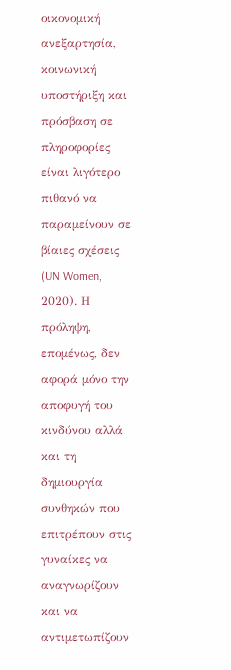οικονομική ανεξαρτησία, κοινωνική υποστήριξη και πρόσβαση σε πληροφορίες είναι λιγότερο πιθανό να παραμείνουν σε βίαιες σχέσεις (UN Women, 2020). Η πρόληψη, επομένως, δεν αφορά μόνο την αποφυγή του κινδύνου αλλά και τη δημιουργία συνθηκών που επιτρέπουν στις γυναίκες να αναγνωρίζουν και να αντιμετωπίζουν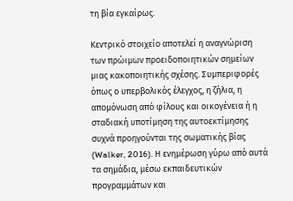τη βία εγκαίρως.

Κεντρικό στοιχείο αποτελεί η αναγνώριση των πρώιμων προειδοποιητικών σημείων μιας κακοποιητικής σχέσης. Συμπεριφορές όπως ο υπερβολικός έλεγχος, η ζήλια, η απομόνωση από φίλους και οικογένεια ή η σταδιακή υποτίμηση της αυτοεκτίμησης συχνά προηγούνται της σωματικής βίας (Walker, 2016). Η ενημέρωση γύρω από αυτά τα σημάδια, μέσω εκπαιδευτικών προγραμμάτων και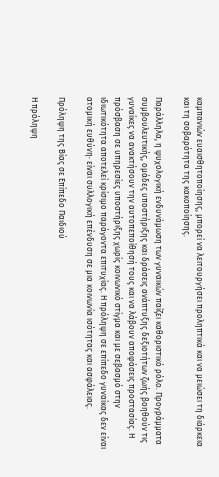καμπανιών ευαισθητοποίησης, μπορεί να λειτουργήσει προληπτικά και να μειώσει τη διάρκεια και τη σοβαρότητα της κακοποίησης.

Παράλληλα, η ψυχολογική ενδυνάμωση των γυναικών παίζει καθοριστικό ρόλο. Προγράμματα συμβουλευτικής, ομάδες υποστήριξης και δράσεις ανάπτυξης δεξιοτήτων ζωής βοηθούν τις γυναίκες να ανακτήσουν την αυτοπεποίθησή τους και να λάβουν αποφάσεις προστασίας. Η πρόσβαση σε υπηρεσίες υποστήριξης χωρίς κοινωνικό στίγμα και με σεβασμό στην ιδιωτικότητα αποτελεί κρίσιμο παράγοντα επιτυχίας. Η πρόληψη σε επίπεδο γυναίκας δεν είναι ατομική ευθύνη· είναι συλλογική επένδυση σε μια κοινωνία ισότητας και ασφάλειας.

Πρόληψη της Βίας σε Επίπεδο Παιδιού

Η πρόληψη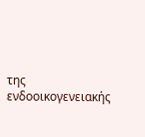της ενδοοικογενειακής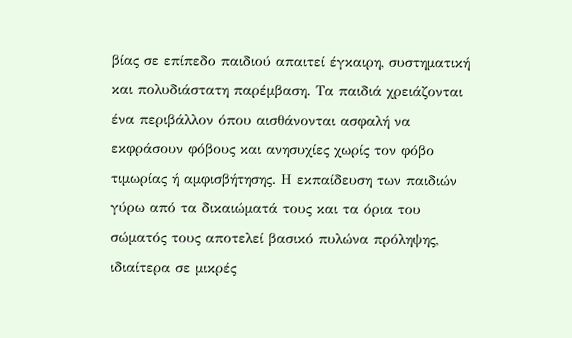βίας σε επίπεδο παιδιού απαιτεί έγκαιρη, συστηματική και πολυδιάστατη παρέμβαση. Τα παιδιά χρειάζονται ένα περιβάλλον όπου αισθάνονται ασφαλή να εκφράσουν φόβους και ανησυχίες χωρίς τον φόβο τιμωρίας ή αμφισβήτησης. Η εκπαίδευση των παιδιών γύρω από τα δικαιώματά τους και τα όρια του σώματός τους αποτελεί βασικό πυλώνα πρόληψης, ιδιαίτερα σε μικρές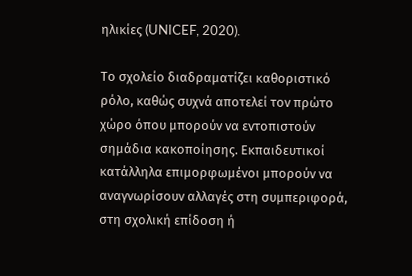ηλικίες (UNICEF, 2020).

Το σχολείο διαδραματίζει καθοριστικό ρόλο, καθώς συχνά αποτελεί τον πρώτο χώρο όπου μπορούν να εντοπιστούν σημάδια κακοποίησης. Εκπαιδευτικοί κατάλληλα επιμορφωμένοι μπορούν να αναγνωρίσουν αλλαγές στη συμπεριφορά, στη σχολική επίδοση ή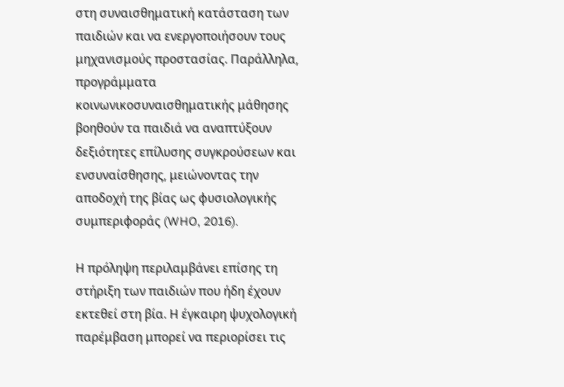στη συναισθηματική κατάσταση των παιδιών και να ενεργοποιήσουν τους μηχανισμούς προστασίας. Παράλληλα, προγράμματα κοινωνικοσυναισθηματικής μάθησης βοηθούν τα παιδιά να αναπτύξουν δεξιότητες επίλυσης συγκρούσεων και ενσυναίσθησης, μειώνοντας την αποδοχή της βίας ως φυσιολογικής συμπεριφοράς (WHO, 2016).

Η πρόληψη περιλαμβάνει επίσης τη στήριξη των παιδιών που ήδη έχουν εκτεθεί στη βία. Η έγκαιρη ψυχολογική παρέμβαση μπορεί να περιορίσει τις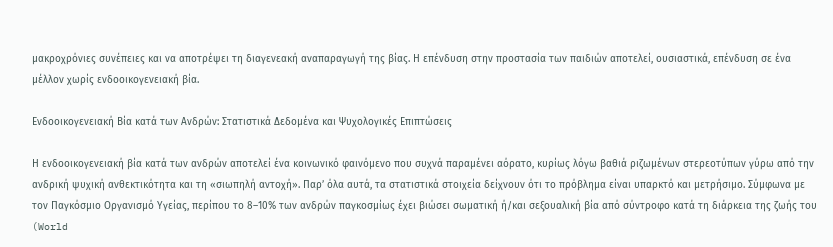μακροχρόνιες συνέπειες και να αποτρέψει τη διαγενεακή αναπαραγωγή της βίας. Η επένδυση στην προστασία των παιδιών αποτελεί, ουσιαστικά, επένδυση σε ένα μέλλον χωρίς ενδοοικογενειακή βία.

Ενδοοικογενειακή Βία κατά των Ανδρών: Στατιστικά Δεδομένα και Ψυχολογικές Επιπτώσεις

Η ενδοοικογενειακή βία κατά των ανδρών αποτελεί ένα κοινωνικό φαινόμενο που συχνά παραμένει αόρατο, κυρίως λόγω βαθιά ριζωμένων στερεοτύπων γύρω από την ανδρική ψυχική ανθεκτικότητα και τη «σιωπηλή αντοχή». Παρ’ όλα αυτά, τα στατιστικά στοιχεία δείχνουν ότι το πρόβλημα είναι υπαρκτό και μετρήσιμο. Σύμφωνα με τον Παγκόσμιο Οργανισμό Υγείας, περίπου το 8–10% των ανδρών παγκοσμίως έχει βιώσει σωματική ή/και σεξουαλική βία από σύντροφο κατά τη διάρκεια της ζωής του (World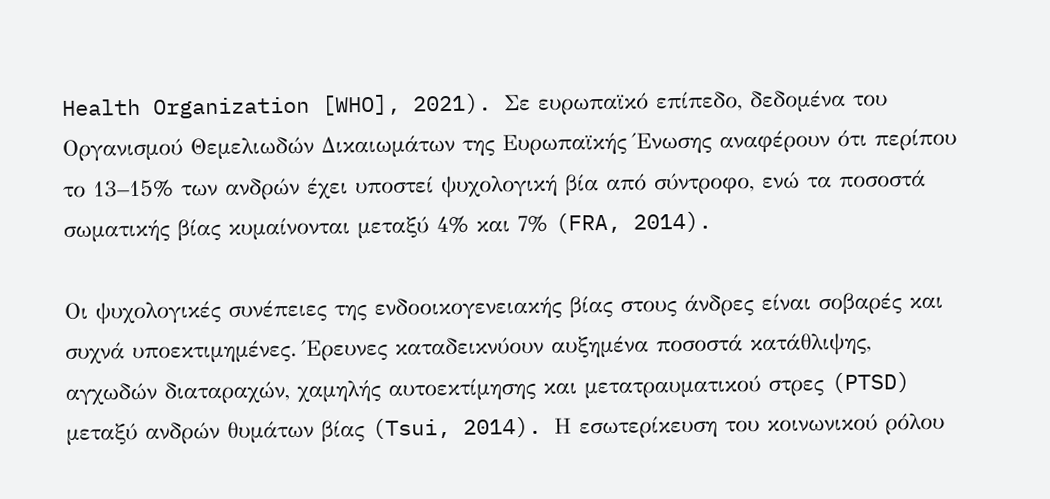Health Organization [WHO], 2021). Σε ευρωπαϊκό επίπεδο, δεδομένα του Οργανισμού Θεμελιωδών Δικαιωμάτων της Ευρωπαϊκής Ένωσης αναφέρουν ότι περίπου το 13–15% των ανδρών έχει υποστεί ψυχολογική βία από σύντροφο, ενώ τα ποσοστά σωματικής βίας κυμαίνονται μεταξύ 4% και 7% (FRA, 2014).

Οι ψυχολογικές συνέπειες της ενδοοικογενειακής βίας στους άνδρες είναι σοβαρές και συχνά υποεκτιμημένες. Έρευνες καταδεικνύουν αυξημένα ποσοστά κατάθλιψης, αγχωδών διαταραχών, χαμηλής αυτοεκτίμησης και μετατραυματικού στρες (PTSD) μεταξύ ανδρών θυμάτων βίας (Tsui, 2014). Η εσωτερίκευση του κοινωνικού ρόλου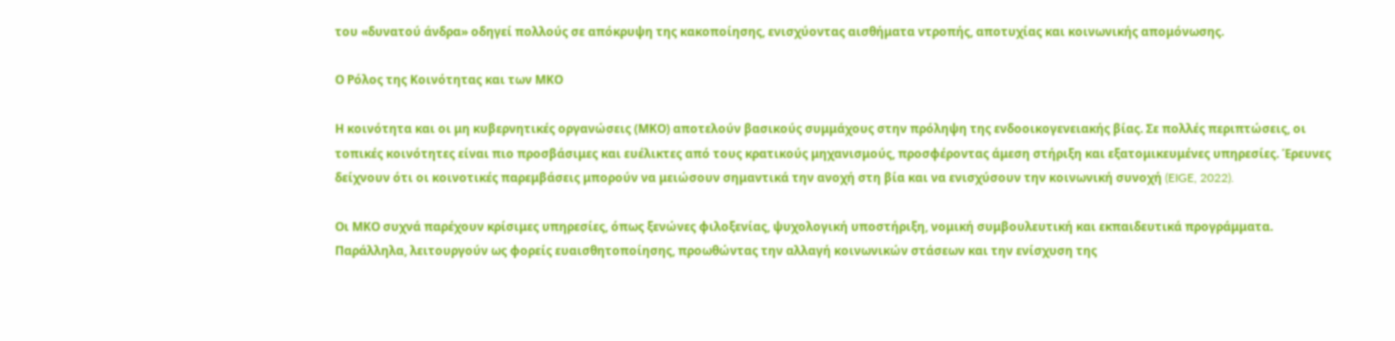του «δυνατού άνδρα» οδηγεί πολλούς σε απόκρυψη της κακοποίησης, ενισχύοντας αισθήματα ντροπής, αποτυχίας και κοινωνικής απομόνωσης.

Ο Ρόλος της Κοινότητας και των ΜΚΟ

Η κοινότητα και οι μη κυβερνητικές οργανώσεις (ΜΚΟ) αποτελούν βασικούς συμμάχους στην πρόληψη της ενδοοικογενειακής βίας. Σε πολλές περιπτώσεις, οι τοπικές κοινότητες είναι πιο προσβάσιμες και ευέλικτες από τους κρατικούς μηχανισμούς, προσφέροντας άμεση στήριξη και εξατομικευμένες υπηρεσίες. Έρευνες δείχνουν ότι οι κοινοτικές παρεμβάσεις μπορούν να μειώσουν σημαντικά την ανοχή στη βία και να ενισχύσουν την κοινωνική συνοχή (EIGE, 2022).

Οι ΜΚΟ συχνά παρέχουν κρίσιμες υπηρεσίες, όπως ξενώνες φιλοξενίας, ψυχολογική υποστήριξη, νομική συμβουλευτική και εκπαιδευτικά προγράμματα. Παράλληλα, λειτουργούν ως φορείς ευαισθητοποίησης, προωθώντας την αλλαγή κοινωνικών στάσεων και την ενίσχυση της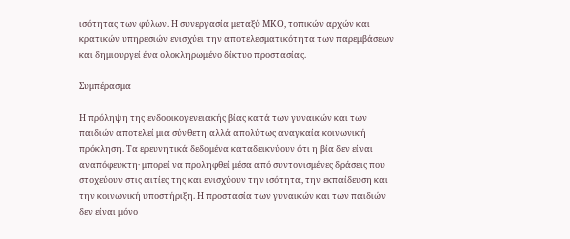ισότητας των φύλων. Η συνεργασία μεταξύ ΜΚΟ, τοπικών αρχών και κρατικών υπηρεσιών ενισχύει την αποτελεσματικότητα των παρεμβάσεων και δημιουργεί ένα ολοκληρωμένο δίκτυο προστασίας.

Συμπέρασμα

Η πρόληψη της ενδοοικογενειακής βίας κατά των γυναικών και των παιδιών αποτελεί μια σύνθετη αλλά απολύτως αναγκαία κοινωνική πρόκληση. Τα ερευνητικά δεδομένα καταδεικνύουν ότι η βία δεν είναι αναπόφευκτη· μπορεί να προληφθεί μέσα από συντονισμένες δράσεις που στοχεύουν στις αιτίες της και ενισχύουν την ισότητα, την εκπαίδευση και την κοινωνική υποστήριξη. Η προστασία των γυναικών και των παιδιών δεν είναι μόνο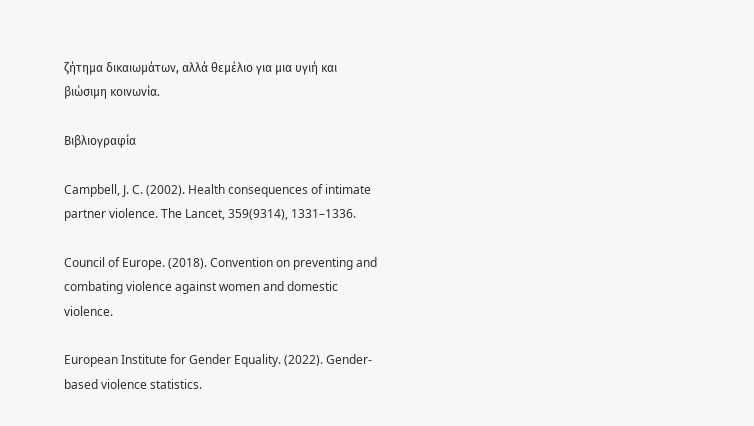ζήτημα δικαιωμάτων, αλλά θεμέλιο για μια υγιή και βιώσιμη κοινωνία.

Βιβλιογραφία

Campbell, J. C. (2002). Health consequences of intimate partner violence. The Lancet, 359(9314), 1331–1336.

Council of Europe. (2018). Convention on preventing and combating violence against women and domestic violence.

European Institute for Gender Equality. (2022). Gender-based violence statistics.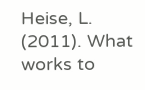Heise, L. (2011). What works to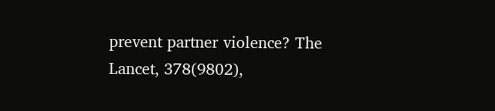prevent partner violence? The Lancet, 378(9802),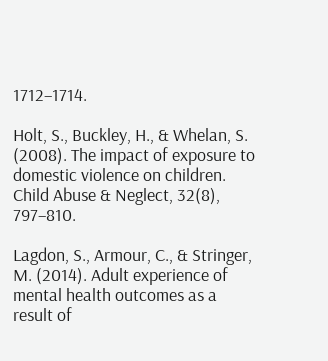1712–1714.

Holt, S., Buckley, H., & Whelan, S. (2008). The impact of exposure to domestic violence on children. Child Abuse & Neglect, 32(8), 797–810.

Lagdon, S., Armour, C., & Stringer, M. (2014). Adult experience of mental health outcomes as a result of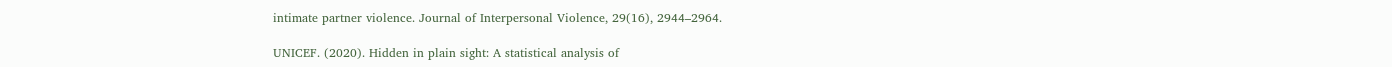intimate partner violence. Journal of Interpersonal Violence, 29(16), 2944–2964.

UNICEF. (2020). Hidden in plain sight: A statistical analysis of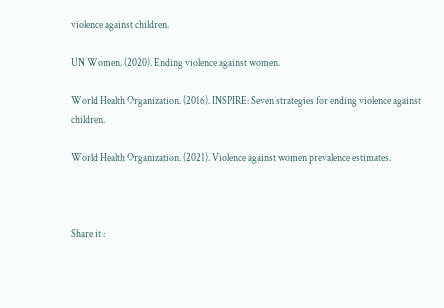violence against children.

UN Women. (2020). Ending violence against women.

World Health Organization. (2016). INSPIRE: Seven strategies for ending violence against children.

World Health Organization. (2021). Violence against women prevalence estimates.



Share it :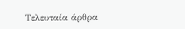Τελευταία άρθρα